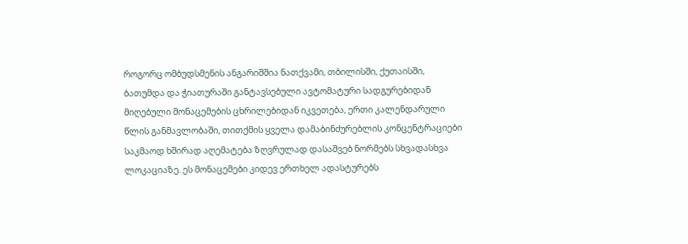როგორც ომბუდსმენის ანგარიშშია ნათქვამი, თბილისში, ქუთაისში, ბათუმდა და ჭიათურაში განტავსებული ავტომატური სადგურებიდან მიღებული მონაცემების ცხრილებიდან იკვეთება, ერთი კალენდარული წლის განმავლობაში, თითქმის ყველა დამაბინძურებლის კონცენტრაციები საკმაოდ ხშირად აღემატება ზღვრულად დასაშვებ ნორმებს სხვადასხვა ლოკაციაზე. ეს მონაცემები კიდევ ერთხელ ადასტურებს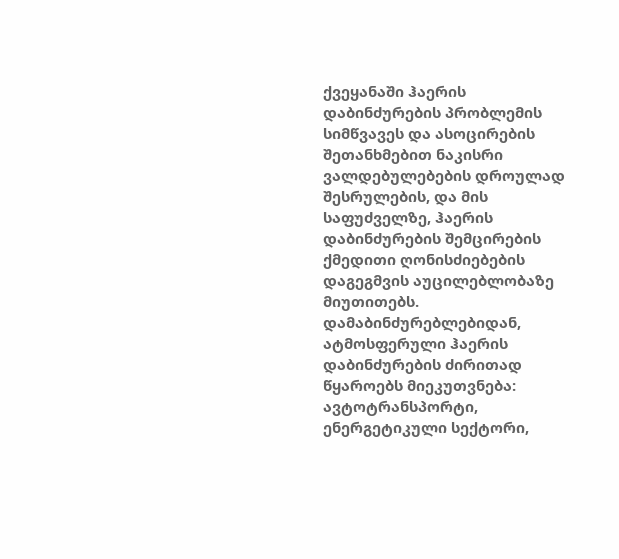ქვეყანაში ჰაერის დაბინძურების პრობლემის სიმწვავეს და ასოცირების შეთანხმებით ნაკისრი ვალდებულებების დროულად შესრულების, და მის საფუძველზე, ჰაერის დაბინძურების შემცირების ქმედითი ღონისძიებების დაგეგმვის აუცილებლობაზე მიუთითებს.
დამაბინძურებლებიდან, ატმოსფერული ჰაერის დაბინძურების ძირითად წყაროებს მიეკუთვნება: ავტოტრანსპორტი, ენერგეტიკული სექტორი,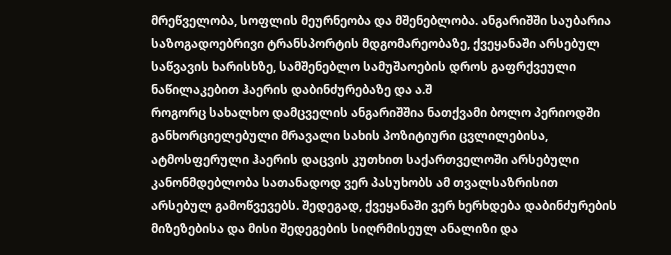მრეწველობა, სოფლის მეურნეობა და მშენებლობა. ანგარიშში საუბარია საზოგადოებრივი ტრანსპორტის მდგომარეობაზე, ქვეყანაში არსებულ საწვავის ხარისხზე, სამშენებლო სამუშაოების დროს გაფრქვეული ნაწილაკებით ჰაერის დაბინძურებაზე და ა.შ
როგორც სახალხო დამცველის ანგარიშშია ნათქვამი ბოლო პერიოდში განხორციელებული მრავალი სახის პოზიტიური ცვლილებისა, ატმოსფერული ჰაერის დაცვის კუთხით საქართველოში არსებული კანონმდებლობა სათანადოდ ვერ პასუხობს ამ თვალსაზრისით არსებულ გამოწვევებს. შედეგად, ქვეყანაში ვერ ხერხდება დაბინძურების მიზეზებისა და მისი შედეგების სიღრმისეულ ანალიზი და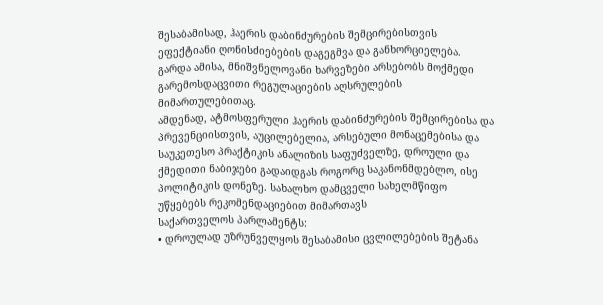შესაბამისად, ჰაერის დაბინძურების შემცირებისთვის ეფექტიანი ღონისძიებების დაგეგმვა და განხორციელება. გარდა ამისა, მნიშვნელოვანი ხარვეზები არსებობს მოქმედი გარემოსდაცვითი რეგულაციების აღსრულების მიმართულებითაც.
ამდენად, ატმოსფერული ჰაერის დაბინძურების შემცირებისა და პრევენციისთვის, აუცილებელია, არსებული მონაცემებისა და საუკეთესო პრაქტიკის ანალიზის საფუძველზე, დროული და ქმედითი ნაბიჯები გადაიდგას როგორც საკანონმდებლო, ისე პოლიტიკის დონეზე. სახალხო დამცველი სახელმწიფო უწყებებს რეკომენდაციებით მიმართავს
საქართველოს პარლამენტს:
• დროულად უზრუნველყოს შესაბამისი ცვლილებების შეტანა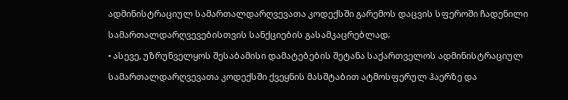ადმინისტრაციულ სამართალდარღვევათა კოდექსში გარემოს დაცვის სფეროში ჩადენილი სამართალდარღვევებისთვის სანქციების გასამკაცრებლად;
• ასევე, უზრუნველყოს შესაბამისი დამატებების შეტანა საქართველოს ადმინისტრაციულ სამართალდარღვევათა კოდექსში ქვეყნის მასშტაბით ატმოსფერულ ჰაერზე და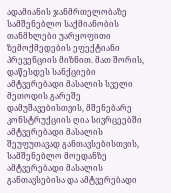ადამიანის ჯანმრთელობაზე სამშენებლო საქმიანობის თანმხლები უარყოფითი ზემოქმედების ეფექტიანი პრევენციის მიზნით. მათ შორის, დაწესდეს სანქციები ამტვერებადი მასალის სველი მეთოდის გარეშე დამუშავებისთვის, მშენებარე კონსტრუქციის ღია სივრცეებში ამტვერებადი მასალის შეუფუთავად განთავსებისთვის, სამშენებლო მოედანზე ამტვერებადი მასალის განთავსებისა და ამტვერებადი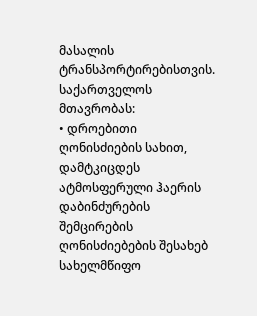მასალის ტრანსპორტირებისთვის.
საქართველოს მთავრობას:
• დროებითი ღონისძიების სახით, დამტკიცდეს ატმოსფერული ჰაერის დაბინძურების შემცირების ღონისძიებების შესახებ სახელმწიფო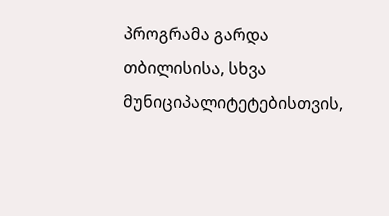პროგრამა გარდა თბილისისა, სხვა მუნიციპალიტეტებისთვის,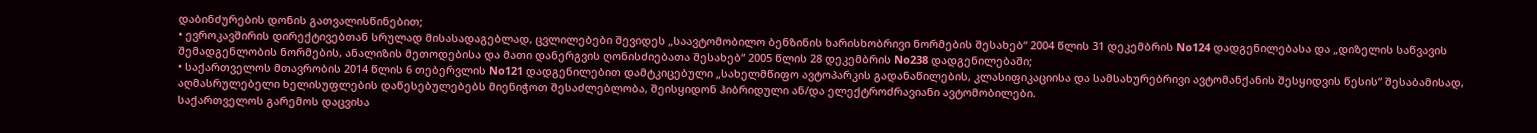დაბინძურების დონის გათვალისწინებით;
• ევროკავშირის დირექტივებთან სრულად მისასადაგებლად, ცვლილებები შევიდეს „საავტომობილო ბენზინის ხარისხობრივი ნორმების შესახებ“ 2004 წლის 31 დეკემბრის No124 დადგენილებასა და „დიზელის საწვავის შემადგენლობის ნორმების, ანალიზის მეთოდებისა და მათი დანერგვის ღონისძიებათა შესახებ“ 2005 წლის 28 დეკემბრის No238 დადგენილებაში;
• საქართველოს მთავრობის 2014 წლის 6 თებერვლის No121 დადგენილებით დამტკიცებული „სახელმწიფო ავტოპარკის გადანაწილების, კლასიფიკაციისა და სამსახურებრივი ავტომანქანის შესყიდვის წესის“ შესაბამისად, აღმასრულებელი ხელისუფლების დაწესებულებებს მიენიჭოთ შესაძლებლობა, შეისყიდონ ჰიბრიდული ან/და ელექტროძრავიანი ავტომობილები.
საქართველოს გარემოს დაცვისა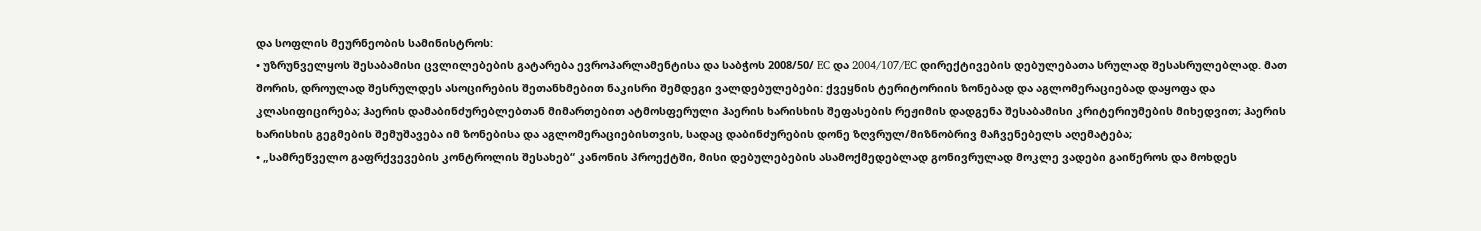და სოფლის მეურნეობის სამინისტროს:
• უზრუნველყოს შესაბამისი ცვლილებების გატარება ევროპარლამენტისა და საბჭოს 2008/50/ EC და 2004/107/EC დირექტივების დებულებათა სრულად შესასრულებლად. მათ შორის, დროულად შესრულდეს ასოცირების შეთანხმებით ნაკისრი შემდეგი ვალდებულებები: ქვეყნის ტერიტორიის ზონებად და აგლომერაციებად დაყოფა და კლასიფიცირება; ჰაერის დამაბინძურებლებთან მიმართებით ატმოსფერული ჰაერის ხარისხის შეფასების რეჟიმის დადგენა შესაბამისი კრიტერიუმების მიხედვით; ჰაერის ხარისხის გეგმების შემუშავება იმ ზონებისა და აგლომერაციებისთვის, სადაც დაბინძურების დონე ზღვრულ/მიზნობრივ მაჩვენებელს აღემატება;
• „სამრეწველო გაფრქვევების კონტროლის შესახებ“ კანონის პროექტში, მისი დებულებების ასამოქმედებლად გონივრულად მოკლე ვადები გაიწეროს და მოხდეს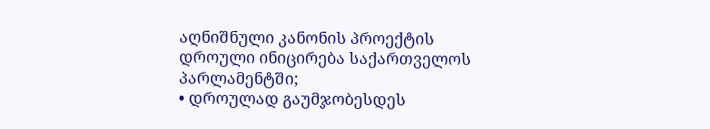აღნიშნული კანონის პროექტის დროული ინიცირება საქართველოს პარლამენტში;
• დროულად გაუმჯობესდეს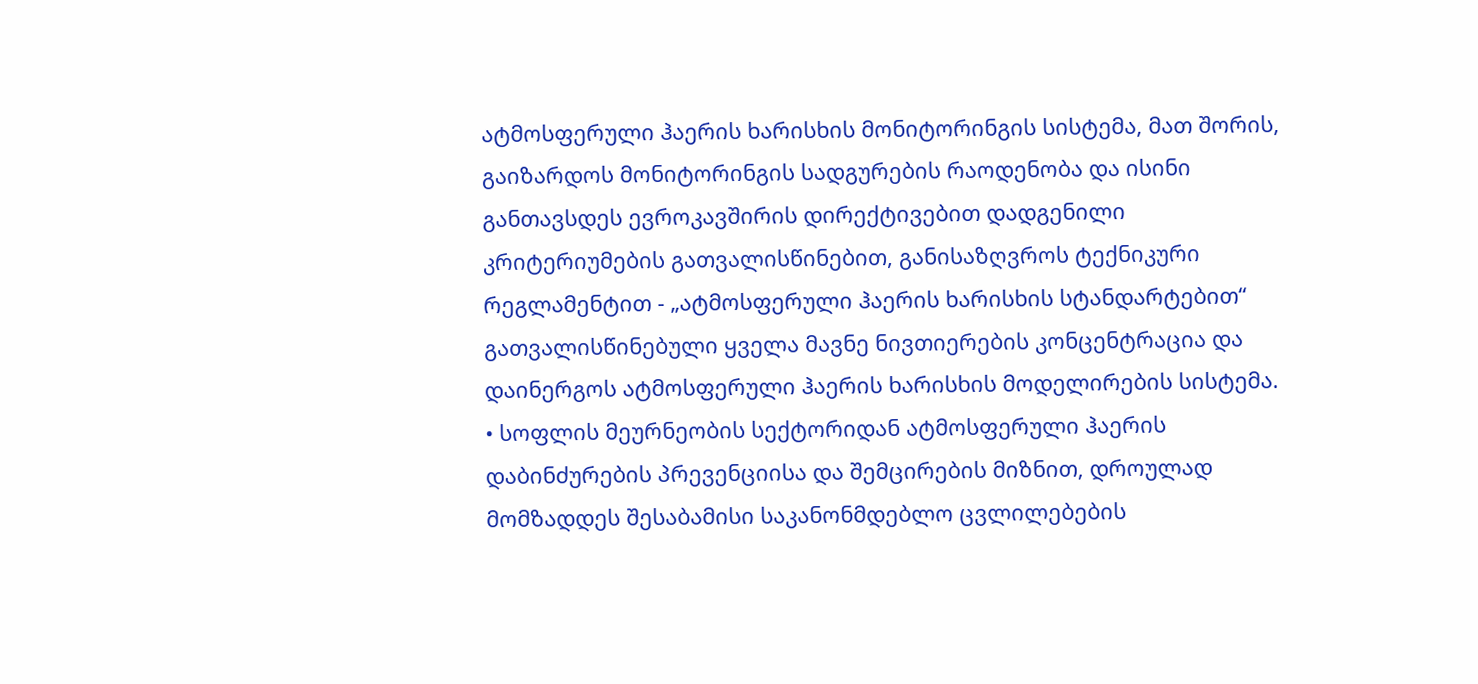ატმოსფერული ჰაერის ხარისხის მონიტორინგის სისტემა, მათ შორის, გაიზარდოს მონიტორინგის სადგურების რაოდენობა და ისინი განთავსდეს ევროკავშირის დირექტივებით დადგენილი კრიტერიუმების გათვალისწინებით, განისაზღვროს ტექნიკური რეგლამენტით - „ატმოსფერული ჰაერის ხარისხის სტანდარტებით“ გათვალისწინებული ყველა მავნე ნივთიერების კონცენტრაცია და დაინერგოს ატმოსფერული ჰაერის ხარისხის მოდელირების სისტემა.
• სოფლის მეურნეობის სექტორიდან ატმოსფერული ჰაერის დაბინძურების პრევენციისა და შემცირების მიზნით, დროულად მომზადდეს შესაბამისი საკანონმდებლო ცვლილებების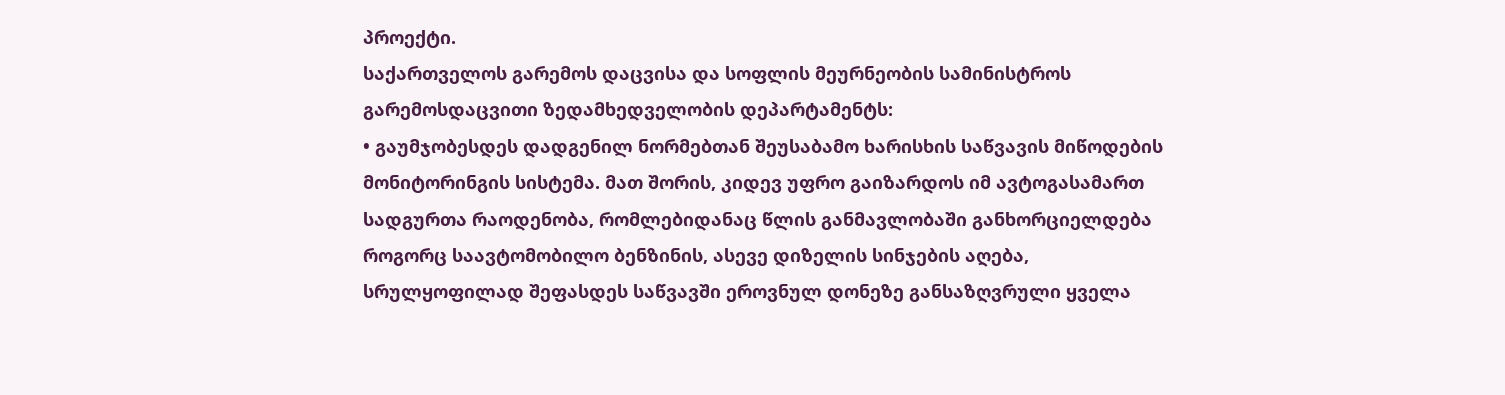პროექტი.
საქართველოს გარემოს დაცვისა და სოფლის მეურნეობის სამინისტროს გარემოსდაცვითი ზედამხედველობის დეპარტამენტს:
• გაუმჯობესდეს დადგენილ ნორმებთან შეუსაბამო ხარისხის საწვავის მიწოდების მონიტორინგის სისტემა. მათ შორის, კიდევ უფრო გაიზარდოს იმ ავტოგასამართ სადგურთა რაოდენობა, რომლებიდანაც წლის განმავლობაში განხორციელდება როგორც საავტომობილო ბენზინის, ასევე დიზელის სინჯების აღება, სრულყოფილად შეფასდეს საწვავში ეროვნულ დონეზე განსაზღვრული ყველა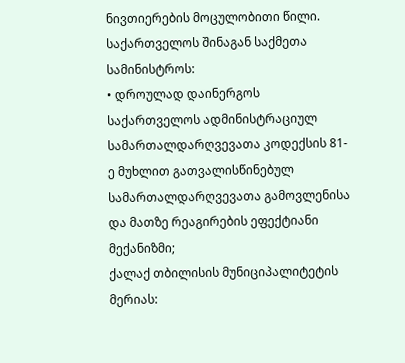ნივთიერების მოცულობითი წილი.
საქართველოს შინაგან საქმეთა სამინისტროს:
• დროულად დაინერგოს საქართველოს ადმინისტრაციულ სამართალდარღვევათა კოდექსის 81-ე მუხლით გათვალისწინებულ სამართალდარღვევათა გამოვლენისა და მათზე რეაგირების ეფექტიანი მექანიზმი;
ქალაქ თბილისის მუნიციპალიტეტის მერიას: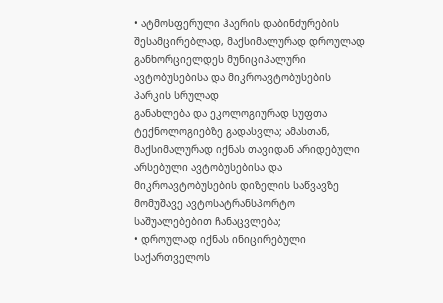• ატმოსფერული ჰაერის დაბინძურების შესამცირებლად, მაქსიმალურად დროულად განხორციელდეს მუნიციპალური ავტობუსებისა და მიკროავტობუსების პარკის სრულად
განახლება და ეკოლოგიურად სუფთა ტექნოლოგიებზე გადასვლა; ამასთან, მაქსიმალურად იქნას თავიდან არიდებული არსებული ავტობუსებისა და მიკროავტობუსების დიზელის საწვავზე მომუშავე ავტოსატრანსპორტო საშუალებებით ჩანაცვლება;
• დროულად იქნას ინიცირებული საქართველოს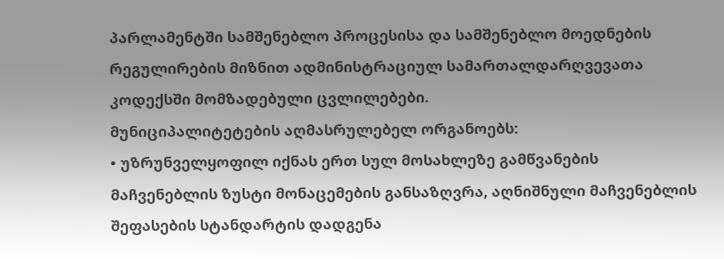პარლამენტში სამშენებლო პროცესისა და სამშენებლო მოედნების რეგულირების მიზნით ადმინისტრაციულ სამართალდარღვევათა კოდექსში მომზადებული ცვლილებები.
მუნიციპალიტეტების აღმასრულებელ ორგანოებს:
• უზრუნველყოფილ იქნას ერთ სულ მოსახლეზე გამწვანების მაჩვენებლის ზუსტი მონაცემების განსაზღვრა, აღნიშნული მაჩვენებლის შეფასების სტანდარტის დადგენა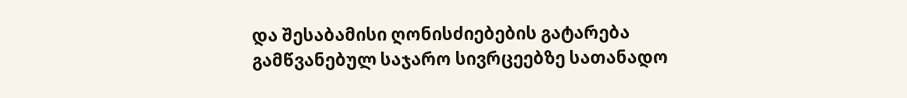და შესაბამისი ღონისძიებების გატარება გამწვანებულ საჯარო სივრცეებზე სათანადო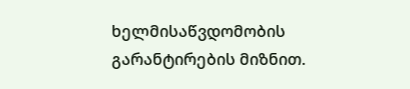ხელმისაწვდომობის გარანტირების მიზნით.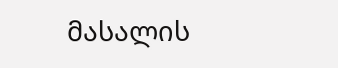მასალის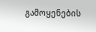გამოყენების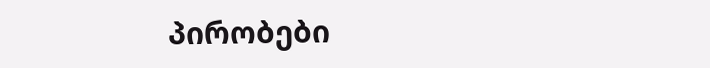პირობები